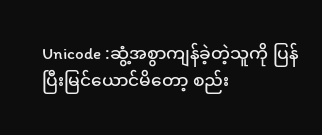Unicode :ဆွံ့အစွာကျန်ခဲ့တဲ့သူကို ပြန်ပြီးမြင်ယောင်မိတော့ စည်း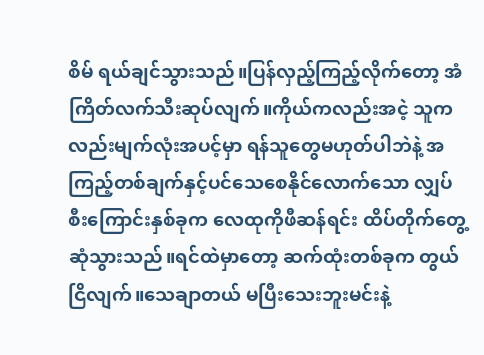စိမ် ရယ်ချင်သွားသည်။ပြန်လှည့်ကြည့်လိုက်တော့ အံကြိတ်လက်သီးဆုပ်လျက်။ကိုယ်ကလည်းအငဲ့ သူကလည်းမျက်လုံးအပင့်မှာ ရန်သူတွေမဟုတ်ပါဘဲနဲ့ အကြည့်တစ်ချက်နှင့်ပင်သေစေနိုင်လောက်သော လျှပ်စီးကြောင်းနှစ်ခုက လေထုကိုဖီဆန်ရင်း ထိပ်တိုက်တွေ့ဆုံသွားသည်။ရင်ထဲမှာတော့ ဆက်ထုံးတစ်ခုက တွယ်ငြိလျက်။သေချာတယ် မပြီးသေးဘူးမင်းနဲ့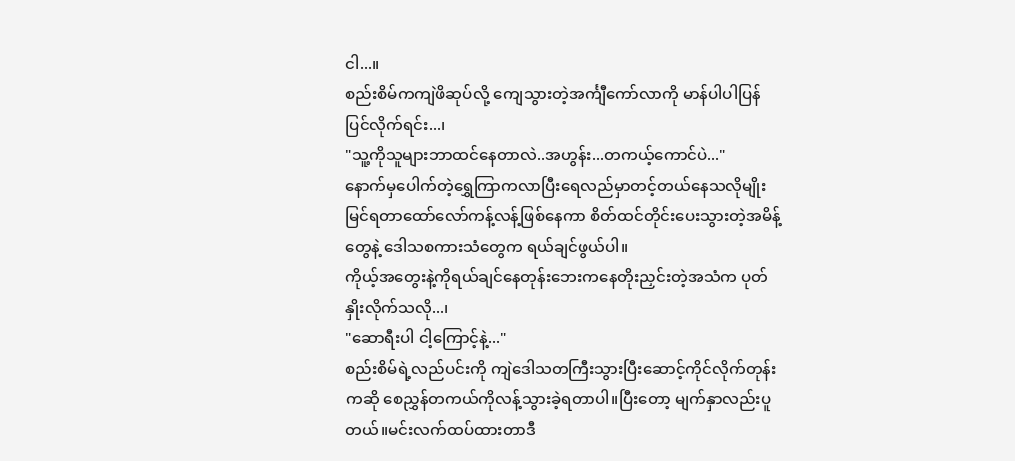ငါ...။
စည်းစိမ်ကကျဲဖိဆုပ်လို့ ကျေသွားတဲ့အင်္ကျီကော်လာကို မာန်ပါပါပြန်ပြင်လိုက်ရင်း...၊
"သူ့ကိုသူများဘာထင်နေတာလဲ..အဟွန်း...တကယ့်ကောင်ပဲ..."
နောက်မှပေါက်တဲ့ရွှေကြာကလာပြီးရေလည်မှာတင့်တယ်နေသလိုမျိုး မြင်ရတာထော်လော်ကန့်လန့်ဖြစ်နေကာ စိတ်ထင်တိုင်းပေးသွားတဲ့အမိန့်တွေနဲ့ ဒေါသစကားသံတွေက ရယ်ချင်ဖွယ်ပါ။
ကိုယ့်အတွေးနဲ့ကိုရယ်ချင်နေတုန်းဘေးကနေတိုးညှင်းတဲ့အသံက ပုတ်နှိုးလိုက်သလို...၊
"ဆောရီးပါ ငါ့ကြောင့်နဲ့..."
စည်းစိမ်ရဲ့လည်ပင်းကို ကျဲဒေါသတကြီးသွားပြီးဆောင့်ကိုင်လိုက်တုန်းကဆို စေညွှန်တကယ်ကိုလန့်သွားခဲ့ရတာပါ။ပြီးတော့ မျက်နှာလည်းပူတယ်။မင်းလက်ထပ်ထားတာဒီ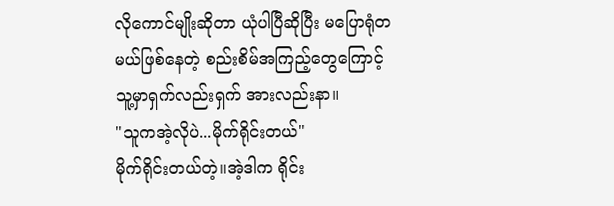လိုကောင်မျိုးဆိုတာ ယုံပါပြီဆိုပြီး မပြောရုံတမယ်ဖြစ်နေတဲ့ စည်းစိမ်အကြည့်တွေကြောင့် သူ့မှာရှက်လည်းရှက် အားလည်းနာ။
"သူကအဲ့လိုပဲ...မိုက်ရိုင်းတယ်"
မိုက်ရိုင်းတယ်တဲ့။အဲ့ဒါက ရိုင်း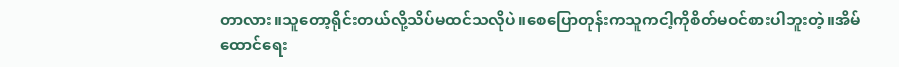တာလား။သူတော့ရိုင်းတယ်လို့သိပ်မထင်သလိုပဲ။စေပြောတုန်းကသူကငါ့ကိုစိတ်မဝင်စားပါဘူးတဲ့။အိမ်ထောင်ရေး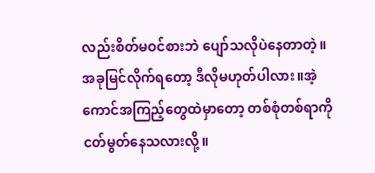လည်းစိတ်မဝင်စားဘဲ ပျော်သလိုပဲနေတာတဲ့။
အခုမြင်လိုက်ရတော့ ဒီလိုမဟုတ်ပါလား။အဲ့ကောင်အကြည့်တွေထဲမှာတော့ တစ်စုံတစ်ရာကိုငတ်မွတ်နေသလားလို့။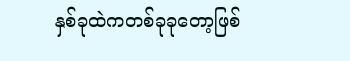နှစ်ခုထဲကတစ်ခုခုတော့ဖြစ်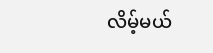လိမ့်မယ်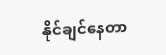နိုင်ချင်နေတာ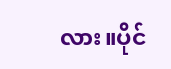လား။ပိုင်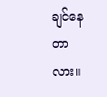ချင်နေတာလား။